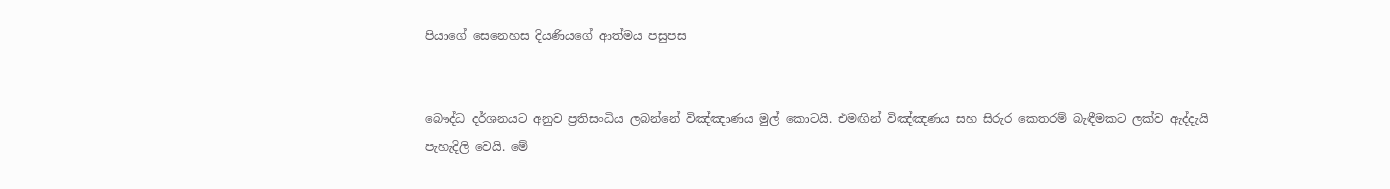පියාගේ සෙනෙහස දියණියගේ ආත්මය පසුපස


බෞද්ධ දර්ශනයට අනුව ප්‍රතිසංධිය ලබන්නේ විඤ්ඤාණය මුල් කොටයි. එමඟින් විඤ්ඤණය සහ සිරුර කෙතරම් බැඳීමකට ලක්ව ඇද්දැයි පැහැදිලි වෙයි. මේ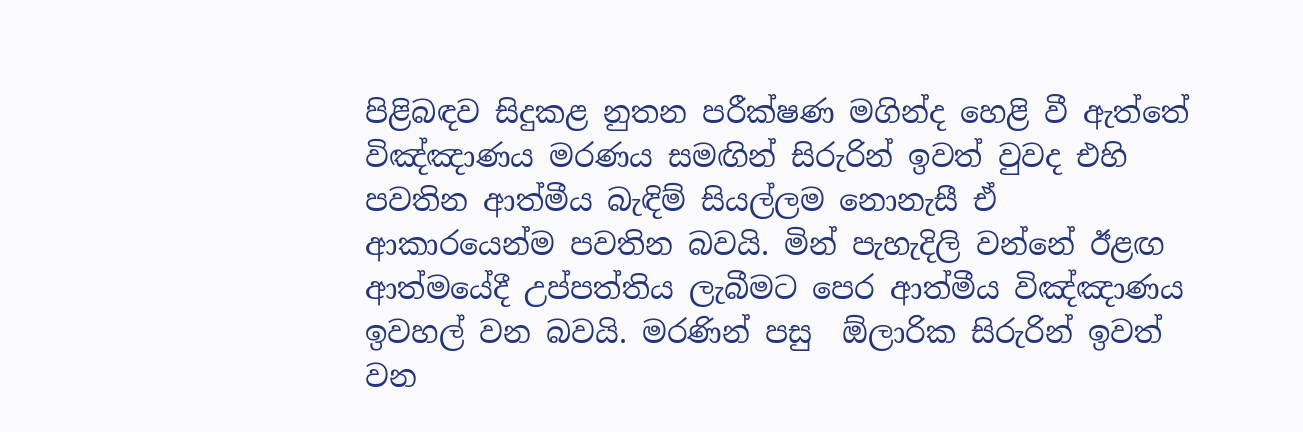පිළිබඳව සිදුකළ නුතන පරීක්ෂණ මගින්ද හෙළි වී ඇත්තේ විඤ්ඤාණය මරණය සමඟින් සිරුරින් ඉවත් වුවද එහි පවතින ආත්මීය බැඳිම් සියල්ලම නොනැසී ඒ ආකාරයෙන්ම පවතින බවයි. මින් පැහැදිලි වන්නේ ඊළඟ ආත්මයේදී උප්පත්තිය ලැබීමට පෙර ආත්මීය විඤ්ඤාණය ඉවහල් වන බවයි. මරණින් පසු  ඕලාරික සිරුරින් ඉවත් වන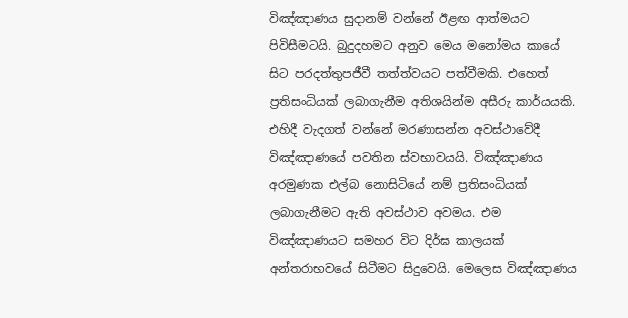විඤ්ඤාණය සුදානම් වන්නේ ඊළඟ ආත්මයට පිවිසීමටයි. බුදුදහමට අනුව මෙය මනෝමය කායේ සිට පරදත්තුපජීවී තත්ත්වයට පත්වීමකි. එහෙත් ප්‍රතිසංධියක් ලබාගැනීම අතිශයින්ම අසීරු කාර්යයකි. එහිදී වැදගත් වන්නේ මරණාසන්න අවස්ථාවේදී විඤ්ඤාණයේ පවතින ස්වභාවයයි. විඤ්ඤාණය අරමුණක එල්බ නොසිටියේ නම් ප්‍රතිසංධියක් ලබාගැනීමට ඇති අවස්ථාව අවමය. එම විඤ්ඤාණයට සමහර විට දිර්ඝ කාලයක් අන්තරාභවයේ සිටීමට සිදුවෙයි. මෙලෙස විඤ්ඤාණය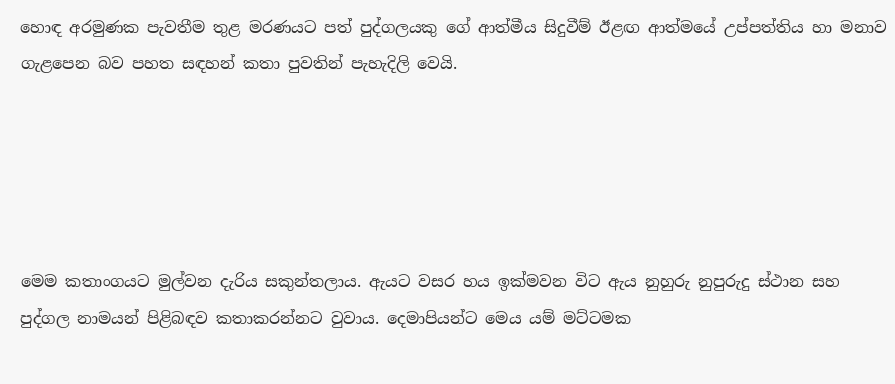හොඳ අරමුණක පැවතීම තුළ මරණයට පත් පුද්ගලයකු ගේ ආත්මීය සිදුවීම් ඊළඟ ආත්මයේ උප්පත්තිය හා මනාව ගැළපෙන බව පහත සඳහන් කතා පුවතින් පැහැදිලි වෙයි.





මෙම කතාංගයට මුල්වන දැරිය සකුන්තලාය. ඇයට වසර හය ඉක්මවන විට ඇය නුහුරු නුපුරුදු ස්ථාන සහ පුද්ගල නාමයන් පිළිබඳව කතාකරන්නට වුවාය. දෙමාපියන්ට මෙය යම් මට්ටමක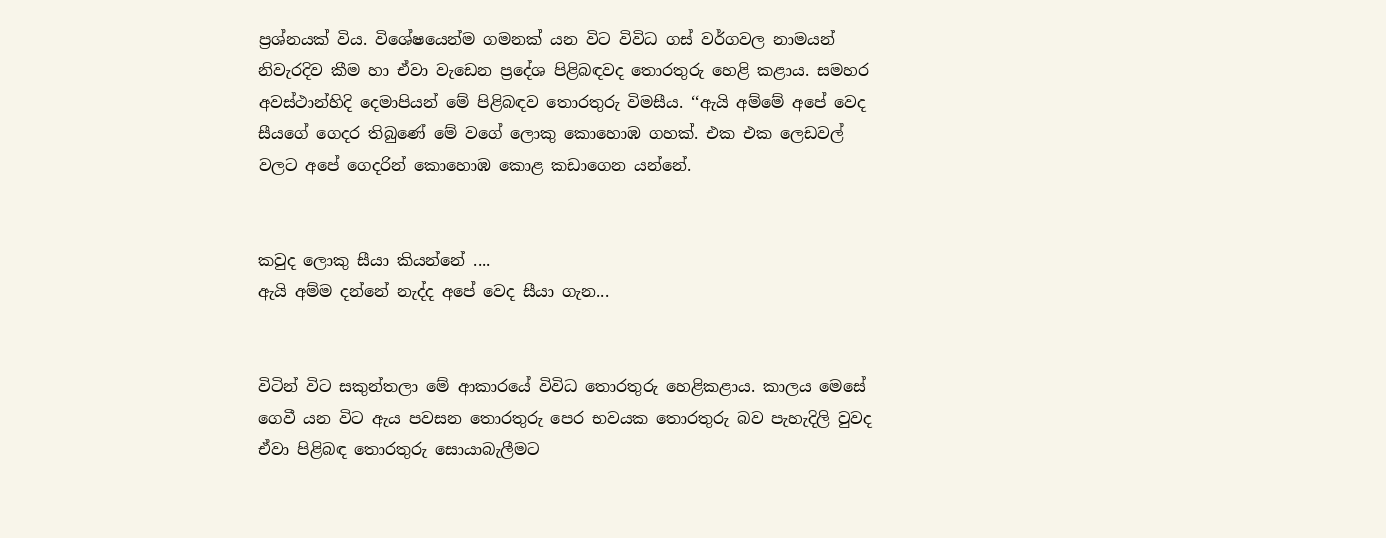ප්‍රශ්නයක් විය. විශේෂයෙන්ම ගමනක් යන විට විවිධ ගස් වර්ගවල නාමයන් නිවැරදිව කීම හා ඒවා වැඩෙන ප්‍රදේශ පිළිබඳවද තොරතුරු හෙළි කළාය. සමහර අවස්ථාන්හිදි දෙමාපියන් මේ පිළිබඳව තොරතුරු විමසීය. ‘‘ඇයි අම්මේ අපේ වෙද සීයගේ ගෙදර තිබුණේ මේ වගේ ලොකු කොහොඹ ගහක්. එක එක ලෙඩවල් වලට අපේ ගෙදරින් කොහොඹ කොළ කඩාගෙන යන්නේ.


කවුද ලොකු සීයා කියන්නේ ....
ඇයි අම්ම දන්නේ නැද්ද අපේ වෙද සීයා ගැන...


විටින් විට සකුන්තලා මේ ආකාරයේ විවිධ තොරතුරු හෙළිකළාය. කාලය මෙසේ ගෙවී යන විට ඇය පවසන තොරතුරු පෙර භවයක තොරතුරු බව පැහැදිලි වුවද ඒවා පිළිබඳ තොරතුරු සොයාබැලීමට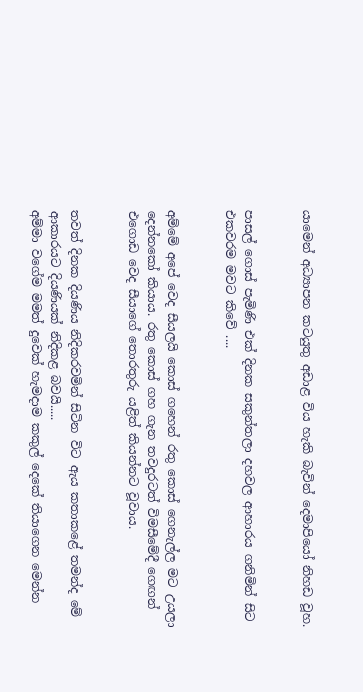යාමෙන් අධ්‍යාපන කටයුතු අඩාළ විය හැකි බැවින් දෙමාපියෝ නිහඩ වූහ.


පාසල් ගොස් පැමිණි එක් දිනක සකුන්තලා දහවල ආහාරය ගනිමින් සිට එකවරම මවට කිවේ ....


අම්මේ අපේ වෙද සීයලයි කොස් ගහෙන් රතු කොස් ගෙනැල්ල මට උයලා දෙන්නකෝ කියාය. රතු කොස් ගහ ගැන තවදුරටත් විමසීමේදී ගෙඟන් එගොඩ වෙද සීයාගේ තොරතුරු යළිත් කියන්නට වූවාය.


තවත් දිනක දියණිය නිදිකරවමින් සිටින විට ඇය කතාකළේ තමන්ද මේ ආකාරයට දියණියක් නිදිකළ බවයි.....
අම්මා වගේම මමත් දුවෙක් හැමදාම කකුල් දෙකේ තියාගෙන මෙන්න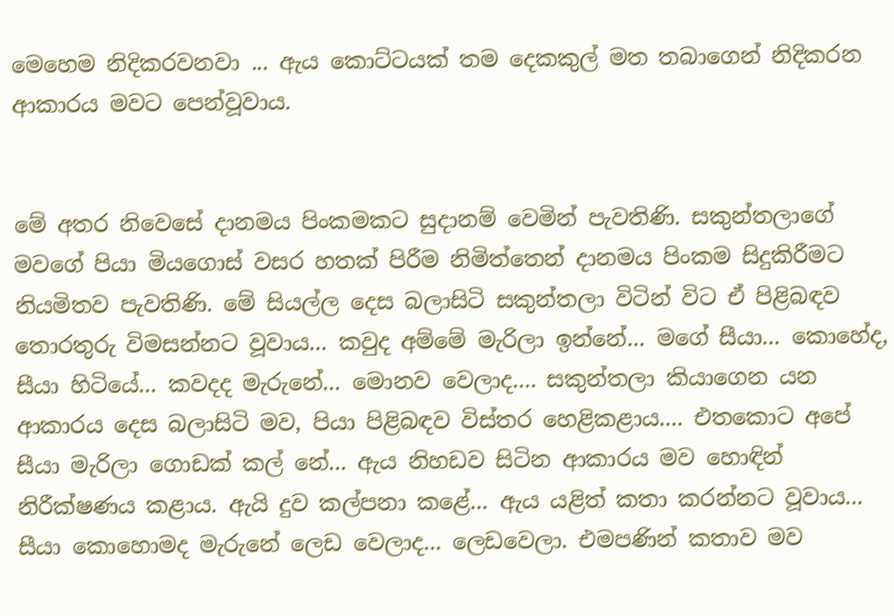මෙහෙම නිදිකරවනවා ... ඇය කොට්ටයක් තම දෙකකුල් මත තබාගෙන් නිදිකරන ආකාරය මවට පෙන්වූවාය.


මේ අතර නිවෙසේ දානමය පිංකමකට සුදානම් වෙමින් පැවතිණි. සකුන්තලාගේ මවගේ පියා මියගොස් වසර හතක් පිරීම නිමිත්තෙන් දානමය පිංකම සිදුකිරීමට නියමිතව පැවතිණි. මේ සියල්ල දෙස බලාසිටි සකුන්තලා විටින් විට ඒ පිළිබඳව තොරතුරු විමසන්නට වූවාය... කවුද අම්මේ මැරිලා ඉන්නේ... මගේ සීයා... කොහේද, සීයා හිටියේ... කවදද මැරුනේ... මොනව වෙලාද.... සකුන්තලා කියාගෙන යන ආකාරය දෙස බලාසිටි මව, පියා පිළිබඳව විස්තර හෙළිකළාය.... එතකොට අපේ සීයා මැරිලා ගොඩක් කල් නේ... ඇය නිහඩව සිටින ආකාරය මව හොඳින් නිරීක්ෂණය කළාය. ඇයි දුව කල්පනා කළේ... ඇය යළිත් කතා කරන්නට වූවාය... සීයා කොහොමද මැරුනේ ලෙඩ වෙලාද... ලෙඩවෙලා. එමපණින් කතාව මව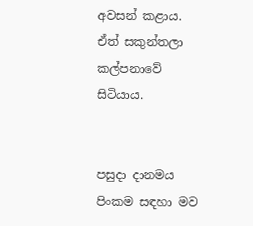අවසන් කළාය. ඒත් සකුන්තලා කල්පනාවේ සිටියාය.


පසුදා දානමය පිංකම සඳහා මව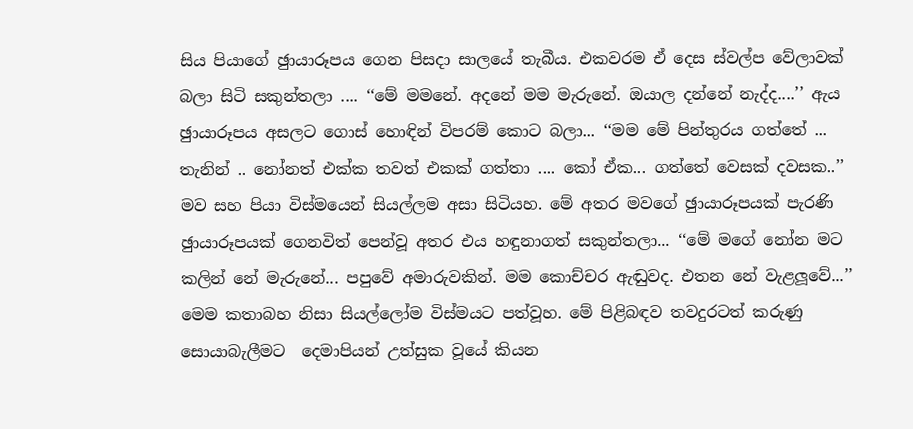සිය පියාගේ ඡුායාරූපය ගෙන පිසදා සාලයේ තැබීය. එකවරම ඒ දෙස ස්වල්ප වේලාවක් බලා සිටි සකුන්තලා .... ‘‘මේ මමනේ. අදනේ මම මැරුනේ. ඔයාල දන්නේ නැද්ද....’’ ඇය ඡුායාරූපය අසලට ගොස් හොඳින් විපරම් කොට බලා... ‘‘මම මේ පින්තුරය ගත්තේ ... තැනින් .. නෝනත් එක්ක තවත් එකක් ගත්තා .... කෝ ඒක... ගත්තේ වෙසක් දවසක..’’ මව සහ පියා විස්මයෙන් සියල්ලම අසා සිටියහ. මේ අතර මවගේ ඡුායාරූපයක් පැරණි ඡුායාරූපයක් ගෙනවිත් පෙන්වූ අතර එය හඳුනාගත් සකුන්තලා... ‘‘මේ මගේ නෝන මට කලින් නේ මැරුනේ... පපුවේ අමාරුවකින්. මම කොච්චර ඇඬුවද. එතන නේ වැළලූවේ...’’ මෙම කතාබහ නිසා සියල්ලෝම විස්මයට පත්වූහ. මේ පිළිබඳව තවදුරටත් කරුණු සොයාබැලීමට  දෙමාපියන් උත්සුක වූයේ කියන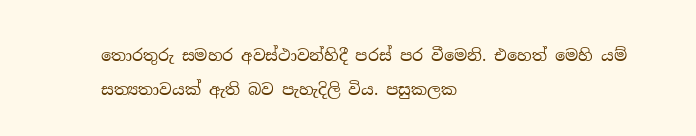තොරතුරු සමහර අවස්ථාවන්හිදී පරස් පර වීමෙනි. එහෙත් මෙහි යම් සත්‍යතාවයක් ඇති බව පැහැදිලි විය. පසුකලක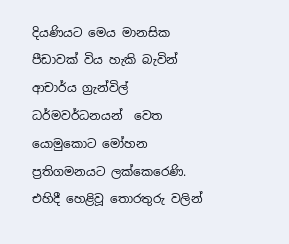දියණියට මෙය මානසික පීඩාවක් විය හැකි බැවින් ආචාර්ය ග්‍රැන්විල් ධර්මවර්ධනයන්  වෙත යොමුකොට මෝහන ප්‍රතිගමනයට ලක්කෙරෙණි. එහිදී හෙළිවූ තොරතුරු වලින්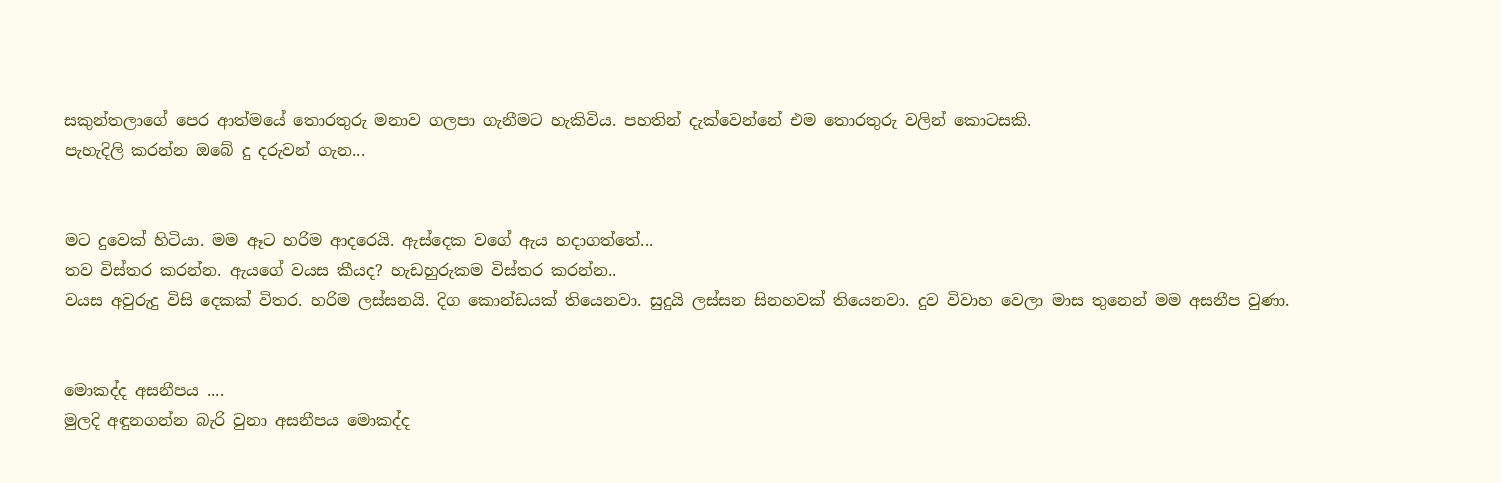සකුන්තලාගේ පෙර ආත්මයේ තොරතුරු මනාව ගලපා ගැනීමට හැකිවිය. පහතින් දැක්වෙන්නේ එම තොරතුරු වලින් කොටසකි.
පැහැදිලි කරන්න ඔබේ දු දරුවන් ගැන...


මට දුවෙක් හිටියා. මම ඈට හරිම ආදරෙයි. ඇස්දෙක වගේ ඇය හදාගත්තේ...
තව විස්තර කරන්න. ඇයගේ වයස කීයද? හැඩහුරුකම විස්තර කරන්න..
වයස අවුරුදු විසි දෙකක් විතර. හරිම ලස්සනයි. දිග කොන්ඩයක් තියෙනවා. සුදුයි ලස්සන සිනහවක් තියෙනවා. දුව විවාහ වෙලා මාස තුනෙන් මම අසනීප වුණා.


මොකද්ද අසනීපය ....
මුලදි අඳුනගන්න බැරි වුනා අසනීපය මොකද්ද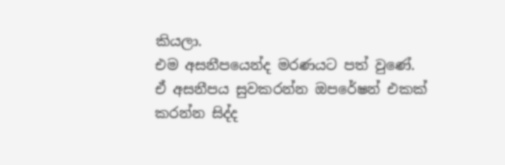කියලා.
එම අසනීපයෙන්ද මරණයට පත් වුණේ.
ඒ අසනීපය සුවකරන්න ඔපරේෂන් එකක් කරන්න සිද්ද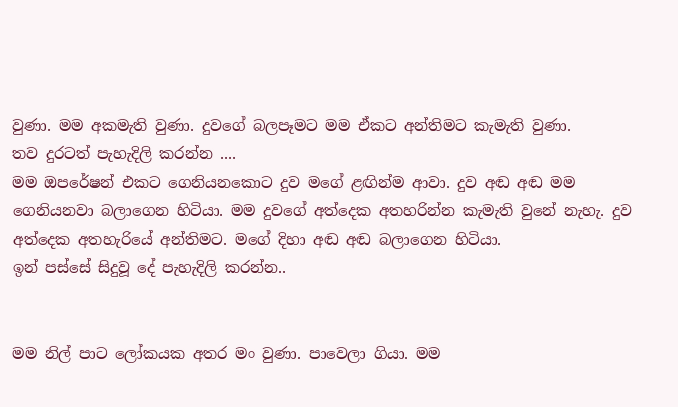වුණා. මම අකමැති වුණා. දුවගේ බලපෑමට මම ඒකට අන්තිමට කැමැති වුණා.
තව දුරටත් පැහැදිලි කරන්න ....
මම ඔපරේෂන් එකට ගෙනියනකොට දුව මගේ ළඟින්ම ආවා. දුව අඬ අඬ මම ගෙනියනවා බලාගෙන හිටියා. මම දුවගේ අත්දෙක අතහරින්න කැමැති වුනේ නැහැ. දුව අත්දෙක අතහැරියේ අන්තිමට. මගේ දිහා අඬ අඬ බලාගෙන හිටියා.
ඉන් පස්සේ සිදුවූ දේ පැහැදිලි කරන්න..


මම නිල් පාට ලෝකයක අතර මං වුණා. පාවෙලා ගියා. මම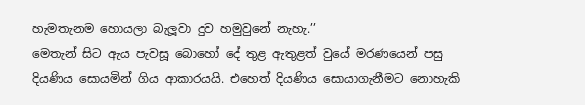හැමතැනම හොයලා බැලූවා දුව හමුවුනේ නැහැ.’’
මෙතැන් සිට ඇය පැවසූ බොහෝ දේ තුළ ඇතුළත් වුයේ මරණයෙන් පසු දියණිය සොයමින් ගිය ආකාරයයි. එහෙත් දියණිය සොයාගැනීමට නොහැකි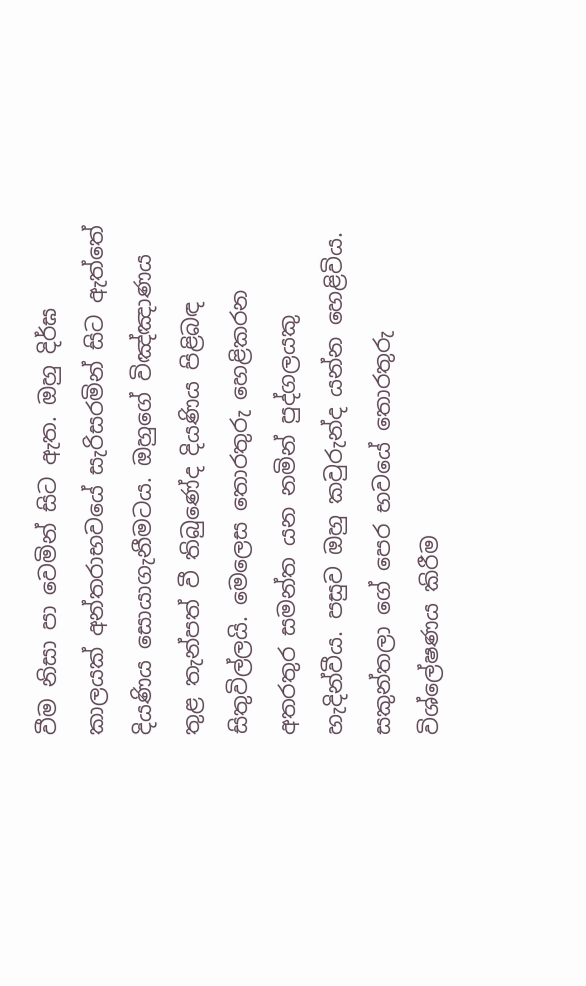වීම නිසා පා වෙමින් සිට ඇත. ඔහු දිර්ඝ කාලයක් අන්තරාභවයේ සැරිසරමින් සිට ඇත්තේ දියණිය සොයාගැනීමටය. ඔහුගේ විඤ්ඤාණය තුළ තැන්පත් වී තිබුණේද දියණිය පිළිබඳ සිතුවිල්ලයි. මෙලෙස තොරතුරු හෙළිකරන අතරතුර සමන්ත යන නමින් පුද්ගලයකු හැදින්වීය. පසුව ඔහු කවුරුන්ද යන්න හෙළිවිය. සකුන්තලා ගේ පෙර භවයේ තොරතුරු විශ්ලේෂණය කිරීම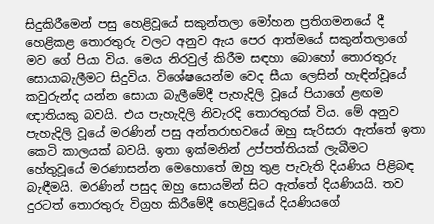සිදුකිරීමෙන් පසු හෙළිවූයේ සකුන්තලා මෝහන ප්‍රතිගමනයේ දී හෙළිකළ තොරතුරු වලට අනුව ඇය පෙර ආත්මයේ සකුන්තලාගේ මව ගේ පියා විය. මෙය නිරවුල් කිරීම සඳහා බොහෝ තොරතුරු සොයාබැලීමට සිදුවිය. විශේෂයෙන්ම වෙද සීයා ලෙසින් හැඳින්වූයේ කවුරුන්ද යන්න සොයා බැලීමේදී පැහැදිලි වූයේ පියාගේ ළඟම ඥාතියකු බවයි. එය පැහැදිලි නිවැරදි තොරතුරක් විය. මේ අනුව පැහැදිලි වූයේ මරණින් පසු අන්තරාභවයේ ඔහු සැරිසරා ඇත්තේ ඉතා කෙටි කාලයක් බවයි. ඉතා ඉක්මනින් උප්පත්තියක් ලැබීමට හේතුවූයේ මරණාසන්න මෙහොතේ ඔහු තුළ පැවැති දියණිය පිළිබඳ බැඳීමයි. මරණින් පසුද ඔහු සොයමින් සිට ඇත්තේ දියණියයි. තව දුරටත් තොරතුරු විග්‍රහ කිරීමේදී හෙළිවූයේ දියණියගේ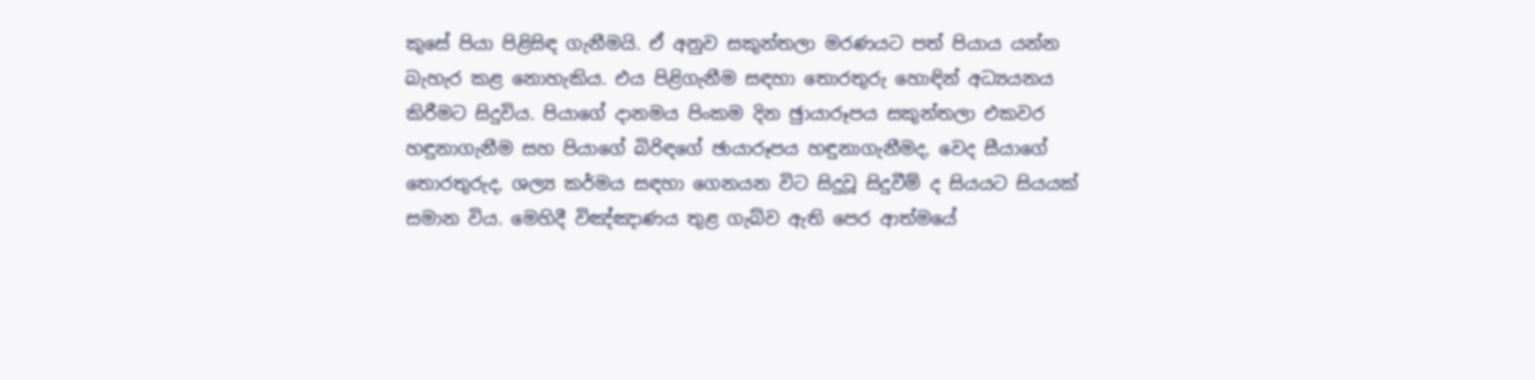කුසේ පියා පිළිසිඳ ගැනීමයි. ඒ අනුව සකුන්තලා මරණයට පත් පියාය යන්න බැහැර කළ නොහැකිය. එය පිළිගැනීම සඳහා තොරතුරු හොඳින් අධ්‍යයනය කිරීමට සිදුවිය. පියාගේ දානමය පිංකම දින ඡුායාරූපය සකුන්තලා එකවර හඳුනාගැනීම සහ පියාගේ බිරිඳගේ ඡායාරූපය හඳුනාගැනීමද, වෙද සීයාගේ තොරතුරුද, ශල්‍ය කර්මය සඳහා ගෙනයන විට සිදුවූ සිදුවීම් ද සියයට සියයක් සමාන විය. මෙහිදී විඤ්ඤාණය තුළ ගැබ්ව ඇති පෙර ආත්මයේ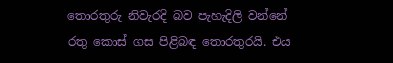තොරතුරු නිවැරදි බව පැහැදිලි වන්නේ රතු කොස් ගස පිළිබඳ තොරතුරයි. එය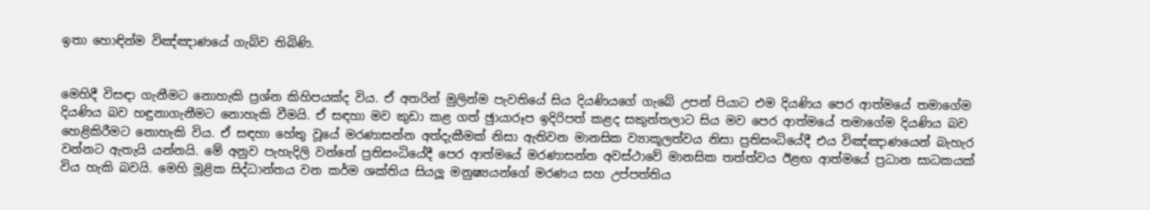ඉතා හොඳින්ම විඤ්ඤාණයේ ගැබ්ව තිබිණි.


මෙහිදී විසඳා ගැනීමට නොහැකි ප්‍රශ්න කිහිපයක්ද විය. ඒ අතරින් මුලින්ම පැවතියේ සිය දියණියගේ ගැබේ උපන් පියාට එම දියණිය පෙර ආත්මයේ තමාගේම දියණිය බව හඳුනාගැනීමට නොහැකි වීමයි. ඒ සඳහා මව කුඩා කළ ගත් ඡුායාරූප ඉදිරිපත් කළද සකුන්තලාට සිය මව පෙර ආත්මයේ තමාගේම දියණිය බව හෙළිකිරීමට නොහැකි විය. ඒ සඳහා හේතු වූයේ මරණාසන්න අත්දැකීමක් නිසා ඇතිවන මානසික ව්‍යාකූලත්වය නිසා ප්‍රතිසංධියේදී එය විඤ්ඤාණයෙන් බැහැර වන්නට ඇතැයි යන්නයි. මේ අනුව පැහැදිලි වන්නේ ප්‍රතිසංධියේදී පෙර ආත්මයේ මරණාසන්න අවස්ථාවේ මානසික තත්ත්වය ඊළඟ ආත්මයේ ප්‍රධාන සාධකයක් විය හැකි බවයි. මෙහි මූළික සිද්ධාන්තය වන කර්ම ශක්තිය සියලූ මනුෂ්‍යයන්ගේ මරණය සහ උප්පත්තිය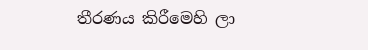තීරණය කිරීමෙහි ලා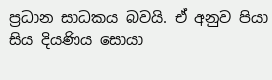ප්‍රධාන සාධකය බවයි. ඒ අනුව පියා සිය දියණිය සොයා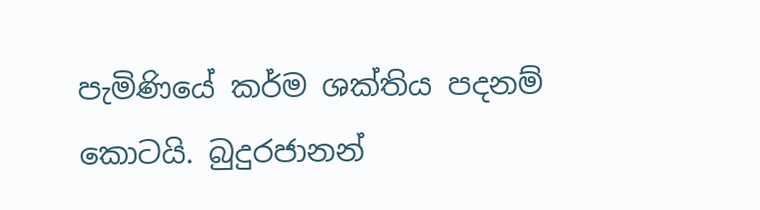පැමිණියේ කර්ම ශක්තිය පදනම් කොටයි. බුදුරජානන්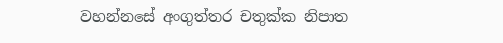වහන්නසේ අංගුත්තර චතුක්ක නිපාත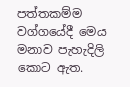පත්තකම්ම වග්ගයේදී මෙය මනාව පැහැදිලි කොට ඇත.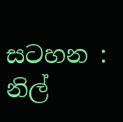සටහන : නිල්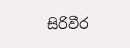සිරිවීර